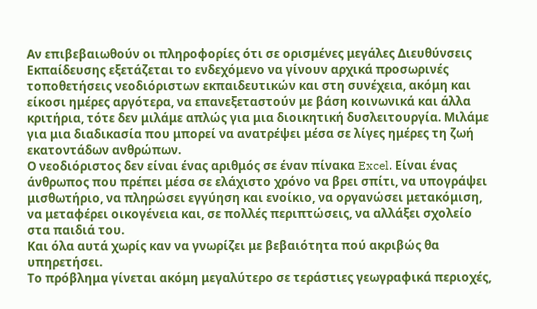Αν επιβεβαιωθούν οι πληροφορίες ότι σε ορισμένες μεγάλες Διευθύνσεις Εκπαίδευσης εξετάζεται το ενδεχόμενο να γίνουν αρχικά προσωρινές τοποθετήσεις νεοδιόριστων εκπαιδευτικών και στη συνέχεια, ακόμη και είκοσι ημέρες αργότερα, να επανεξεταστούν με βάση κοινωνικά και άλλα κριτήρια, τότε δεν μιλάμε απλώς για μια διοικητική δυσλειτουργία. Μιλάμε για μια διαδικασία που μπορεί να ανατρέψει μέσα σε λίγες ημέρες τη ζωή εκατοντάδων ανθρώπων.
Ο νεοδιόριστος δεν είναι ένας αριθμός σε έναν πίνακα Excel. Είναι ένας άνθρωπος που πρέπει μέσα σε ελάχιστο χρόνο να βρει σπίτι, να υπογράψει μισθωτήριο, να πληρώσει εγγύηση και ενοίκιο, να οργανώσει μετακόμιση, να μεταφέρει οικογένεια και, σε πολλές περιπτώσεις, να αλλάξει σχολείο στα παιδιά του.
Και όλα αυτά χωρίς καν να γνωρίζει με βεβαιότητα πού ακριβώς θα υπηρετήσει.
Το πρόβλημα γίνεται ακόμη μεγαλύτερο σε τεράστιες γεωγραφικά περιοχές,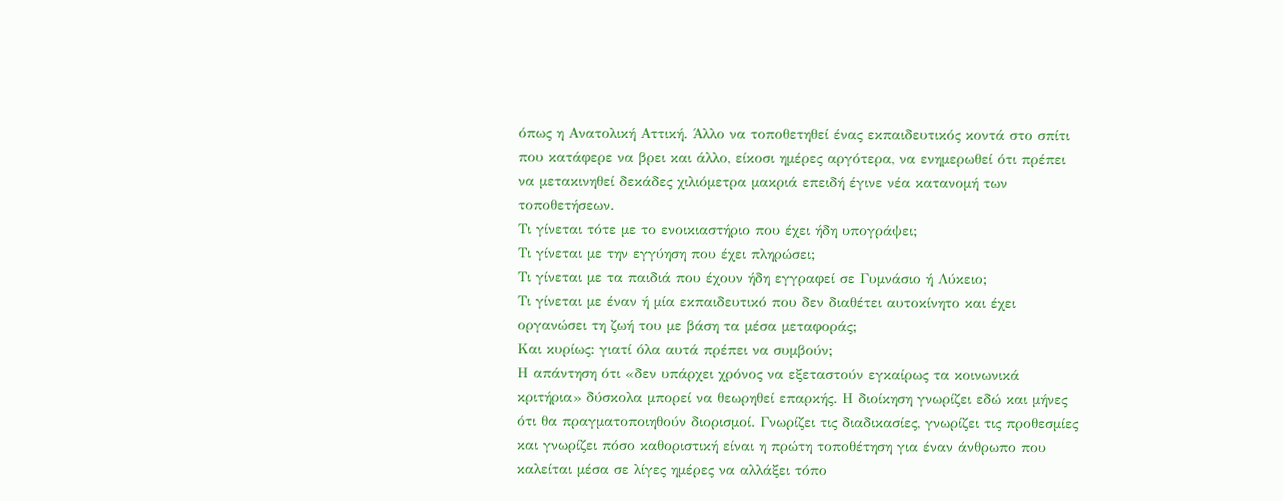όπως η Ανατολική Αττική. Άλλο να τοποθετηθεί ένας εκπαιδευτικός κοντά στο σπίτι που κατάφερε να βρει και άλλο, είκοσι ημέρες αργότερα, να ενημερωθεί ότι πρέπει να μετακινηθεί δεκάδες χιλιόμετρα μακριά επειδή έγινε νέα κατανομή των τοποθετήσεων.
Τι γίνεται τότε με το ενοικιαστήριο που έχει ήδη υπογράψει;
Τι γίνεται με την εγγύηση που έχει πληρώσει;
Τι γίνεται με τα παιδιά που έχουν ήδη εγγραφεί σε Γυμνάσιο ή Λύκειο;
Τι γίνεται με έναν ή μία εκπαιδευτικό που δεν διαθέτει αυτοκίνητο και έχει οργανώσει τη ζωή του με βάση τα μέσα μεταφοράς;
Και κυρίως: γιατί όλα αυτά πρέπει να συμβούν;
Η απάντηση ότι «δεν υπάρχει χρόνος να εξεταστούν εγκαίρως τα κοινωνικά κριτήρια» δύσκολα μπορεί να θεωρηθεί επαρκής. Η διοίκηση γνωρίζει εδώ και μήνες ότι θα πραγματοποιηθούν διορισμοί. Γνωρίζει τις διαδικασίες, γνωρίζει τις προθεσμίες και γνωρίζει πόσο καθοριστική είναι η πρώτη τοποθέτηση για έναν άνθρωπο που καλείται μέσα σε λίγες ημέρες να αλλάξει τόπο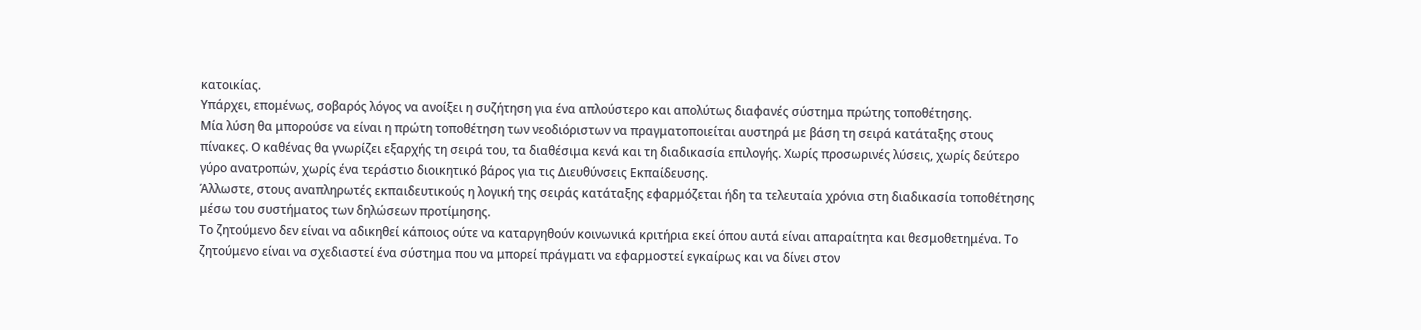κατοικίας.
Υπάρχει, επομένως, σοβαρός λόγος να ανοίξει η συζήτηση για ένα απλούστερο και απολύτως διαφανές σύστημα πρώτης τοποθέτησης.
Μία λύση θα μπορούσε να είναι η πρώτη τοποθέτηση των νεοδιόριστων να πραγματοποιείται αυστηρά με βάση τη σειρά κατάταξης στους πίνακες. Ο καθένας θα γνωρίζει εξαρχής τη σειρά του, τα διαθέσιμα κενά και τη διαδικασία επιλογής. Χωρίς προσωρινές λύσεις, χωρίς δεύτερο γύρο ανατροπών, χωρίς ένα τεράστιο διοικητικό βάρος για τις Διευθύνσεις Εκπαίδευσης.
Άλλωστε, στους αναπληρωτές εκπαιδευτικούς η λογική της σειράς κατάταξης εφαρμόζεται ήδη τα τελευταία χρόνια στη διαδικασία τοποθέτησης μέσω του συστήματος των δηλώσεων προτίμησης.
Το ζητούμενο δεν είναι να αδικηθεί κάποιος ούτε να καταργηθούν κοινωνικά κριτήρια εκεί όπου αυτά είναι απαραίτητα και θεσμοθετημένα. Το ζητούμενο είναι να σχεδιαστεί ένα σύστημα που να μπορεί πράγματι να εφαρμοστεί εγκαίρως και να δίνει στον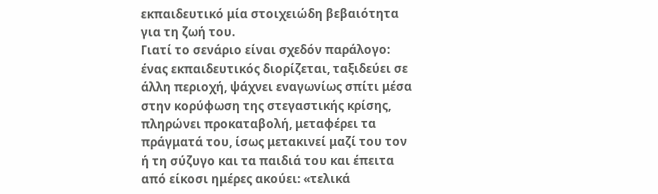εκπαιδευτικό μία στοιχειώδη βεβαιότητα για τη ζωή του.
Γιατί το σενάριο είναι σχεδόν παράλογο: ένας εκπαιδευτικός διορίζεται, ταξιδεύει σε άλλη περιοχή, ψάχνει εναγωνίως σπίτι μέσα στην κορύφωση της στεγαστικής κρίσης, πληρώνει προκαταβολή, μεταφέρει τα πράγματά του, ίσως μετακινεί μαζί του τον ή τη σύζυγο και τα παιδιά του και έπειτα από είκοσι ημέρες ακούει: «τελικά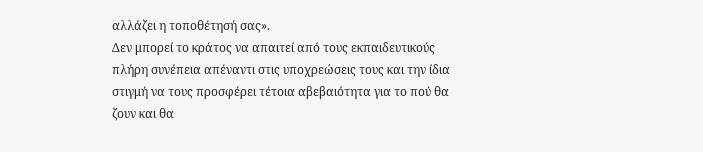αλλάζει η τοποθέτησή σας».
Δεν μπορεί το κράτος να απαιτεί από τους εκπαιδευτικούς πλήρη συνέπεια απέναντι στις υποχρεώσεις τους και την ίδια στιγμή να τους προσφέρει τέτοια αβεβαιότητα για το πού θα ζουν και θα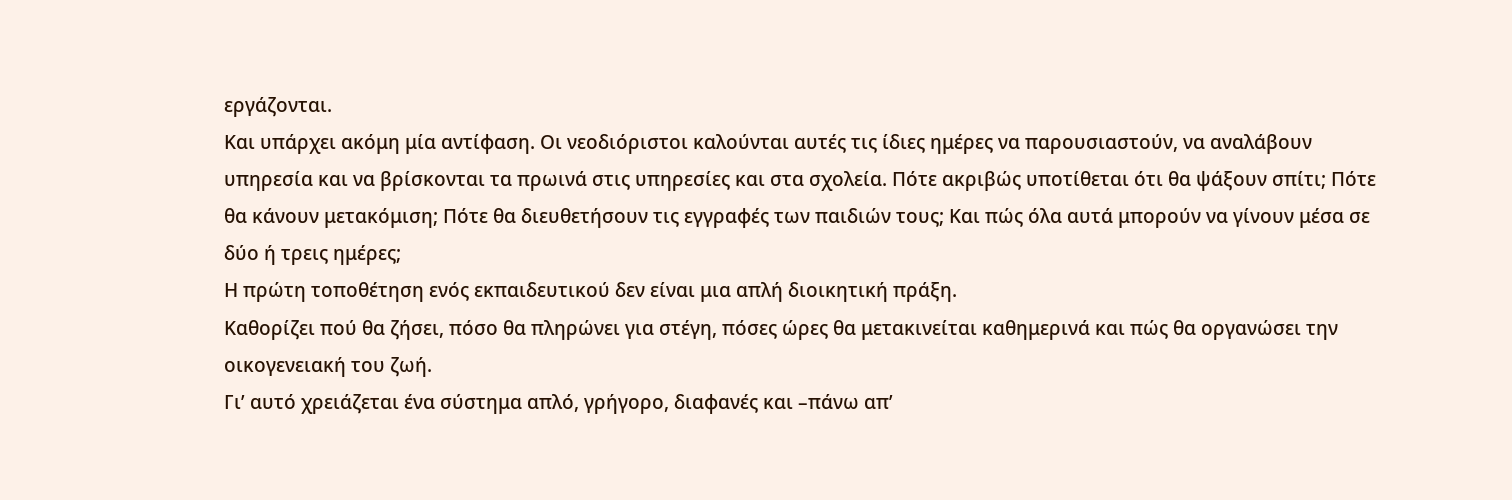εργάζονται.
Και υπάρχει ακόμη μία αντίφαση. Οι νεοδιόριστοι καλούνται αυτές τις ίδιες ημέρες να παρουσιαστούν, να αναλάβουν υπηρεσία και να βρίσκονται τα πρωινά στις υπηρεσίες και στα σχολεία. Πότε ακριβώς υποτίθεται ότι θα ψάξουν σπίτι; Πότε θα κάνουν μετακόμιση; Πότε θα διευθετήσουν τις εγγραφές των παιδιών τους; Και πώς όλα αυτά μπορούν να γίνουν μέσα σε δύο ή τρεις ημέρες;
Η πρώτη τοποθέτηση ενός εκπαιδευτικού δεν είναι μια απλή διοικητική πράξη.
Καθορίζει πού θα ζήσει, πόσο θα πληρώνει για στέγη, πόσες ώρες θα μετακινείται καθημερινά και πώς θα οργανώσει την οικογενειακή του ζωή.
Γι’ αυτό χρειάζεται ένα σύστημα απλό, γρήγορο, διαφανές και –πάνω απ’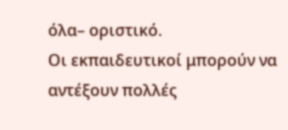όλα– οριστικό.
Οι εκπαιδευτικοί μπορούν να αντέξουν πολλές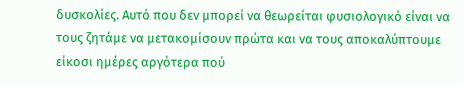δυσκολίες. Αυτό που δεν μπορεί να θεωρείται φυσιολογικό είναι να τους ζητάμε να μετακομίσουν πρώτα και να τους αποκαλύπτουμε είκοσι ημέρες αργότερα πού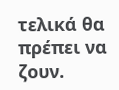τελικά θα πρέπει να ζουν.